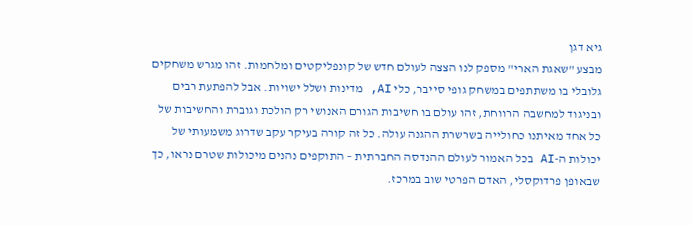גיא דגן
מבצע "שאגת הארי" מספק לנו הצצה לעולם חדש של קונפליקטים ומלחמות. זהו מגרש משחקים גלובלי בו משתתפים במשחק גופי סייבר, כלי AI, מדינות ושלל ישויות. אבל להפתעת רבים ובניגוד למחשבה הרווחת, זהו עולם בו חשיבות הגורם האנושי רק הולכת וגוברת והחשיבות של כל אחד מאיתנו כחולייה בשרשרת ההגנה עולה. כל זה קורה בעיקר עקב שדרוג משמעותי של יכולות ה-AI בכל האמור לעולם ההנדסה החברתית – התוקפים נהנים מיכולות שטרם נראו, כך שבאופן פרדוקסלי, האדם הפרטי שוב במרכז.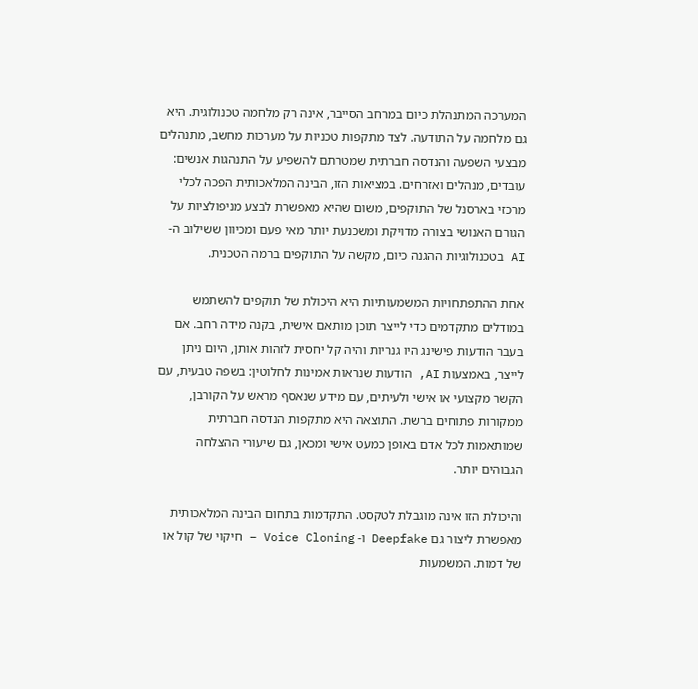המערכה המתנהלת כיום במרחב הסייבר, אינה רק מלחמה טכנולוגית. היא גם מלחמה על התודעה. לצד מתקפות טכניות על מערכות מחשב, מתנהלים מבצעי השפעה והנדסה חברתית שמטרתם להשפיע על התנהגות אנשים: עובדים, מנהלים ואזרחים. במציאות הזו, הבינה המלאכותית הפכה לכלי מרכזי בארסנל של התוקפים, משום שהיא מאפשרת לבצע מניפולציות על הגורם האנושי בצורה מדויקת ומשכנעת יותר מאי פעם ומכיוון ששילוב ה- AI בטכנולוגיות ההגנה כיום, מקשה על התוקפים ברמה הטכנית.

אחת ההתפתחויות המשמעותיות היא היכולת של תוקפים להשתמש במודלים מתקדמים כדי לייצר תוכן מותאם אישית, בקנה מידה רחב. אם בעבר הודעות פישינג היו גנריות והיה קל יחסית לזהות אותן, היום ניתן לייצר, באמצעות AI, הודעות שנראות אמינות לחלוטין: בשפה טבעית, עם הקשר מקצועי או אישי ולעיתים, עם מידע שנאסף מראש על הקורבן, ממקורות פתוחים ברשת. התוצאה היא מתקפות הנדסה חברתית שמותאמות לכל אדם באופן כמעט אישי ומכאן, גם שיעורי ההצלחה הגבוהים יותר.

והיכולת הזו אינה מוגבלת לטקסט. התקדמות בתחום הבינה המלאכותית מאפשרת ליצור גם Deepfake ו- Voice Cloning – חיקוי של קול או של דמות. המשמעות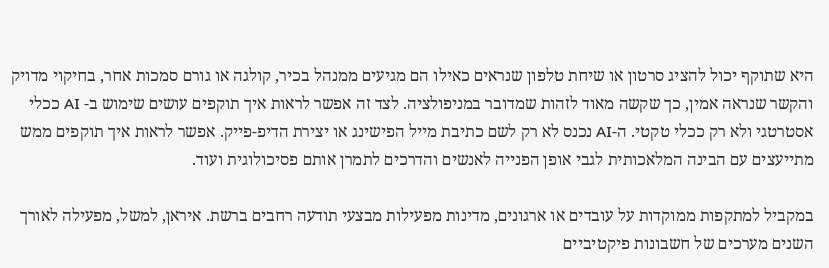היא שתוקף יכול להציג סרטון או שיחת טלפון שנראים כאילו הם מגיעים ממנהל בכיר, קולגה או גורם סמכות אחר, בחיקוי מדויק והקשר שנראה אמין, כך שקשה מאוד לזהות שמדובר במניפולציה. לצד זה אפשר לראות איך תוקפים עושים שימוש ב- AI ככלי אסטרטגי ולא רק ככלי טקטי. ה-AI נכנס לא רק לשם כתיבת מייל הפישינג או יצירת הדיפ-פייק. אפשר לראות איך תוקפים ממש מתייעצים עם הבינה המלאכותית לגבי אופן הפנייה לאנשים והדרכים לתמרן אותם פסיכולוגית ועוד.

במקביל למתקפות ממוקדות על עובדים או ארגונים, מדינות מפעילות מבצעי תודעה רחבים ברשת. איראן, למשל, מפעילה לאורך השנים מערכים של חשבונות פיקטיביים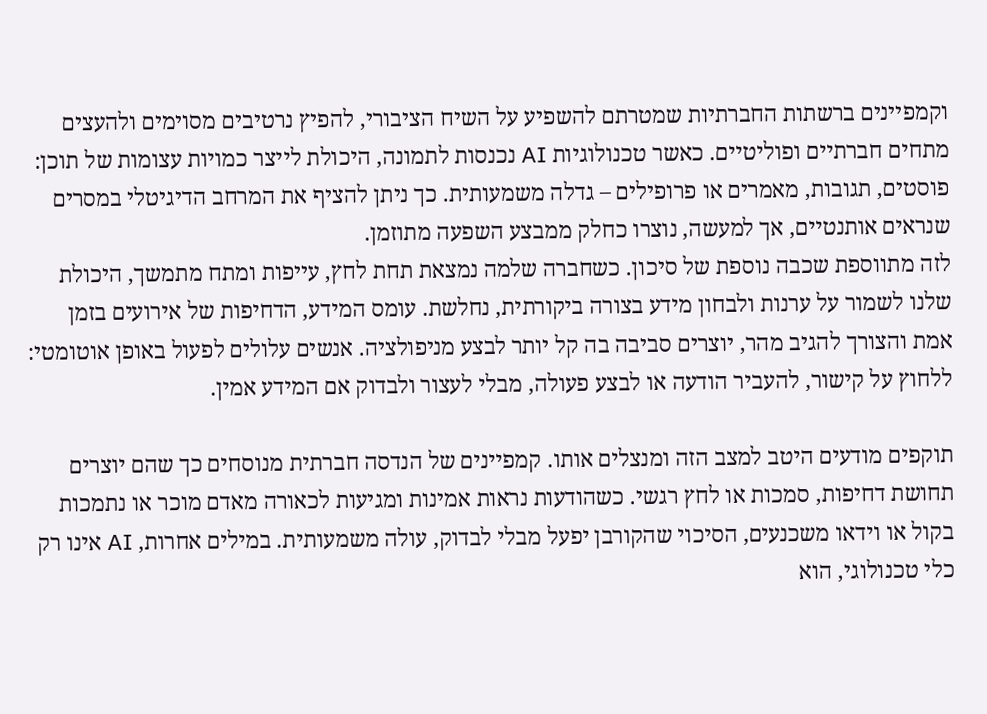וקמפיינים ברשתות החברתיות שמטרתם להשפיע על השיח הציבורי, להפיץ נרטיבים מסוימים ולהעצים מתחים חברתיים ופוליטיים. כאשר טכנולוגיות AI נכנסות לתמונה, היכולת לייצר כמויות עצומות של תוכן: פוסטים, תגובות, מאמרים או פרופילים – גדלה משמעותית. כך ניתן להציף את המרחב הדיגיטלי במסרים שנראים אותנטיים, אך למעשה, נוצרו כחלק ממבצע השפעה מתוזמן.
לזה מתווספת שכבה נוספת של סיכון. כשחברה שלמה נמצאת תחת לחץ, עייפות ומתח מתמשך, היכולת שלנו לשמור על ערנות ולבחון מידע בצורה ביקורתית, נחלשת. עומס המידע, הדחיפות של אירועים בזמן אמת והצורך להגיב מהר, יוצרים סביבה בה קל יותר לבצע מניפולציה. אנשים עלולים לפעול באופן אוטומטי: ללחוץ על קישור, להעביר הודעה או לבצע פעולה, מבלי לעצור ולבדוק אם המידע אמין.

תוקפים מודעים היטב למצב הזה ומנצלים אותו. קמפיינים של הנדסה חברתית מנוסחים כך שהם יוצרים תחושת דחיפות, סמכות או לחץ רגשי. כשהודעות נראות אמינות ומגיעות לכאורה מאדם מוכר או נתמכות בקול או וידאו משכנעים, הסיכוי שהקורבן יפעל מבלי לבדוק, עולה משמעותית. במילים אחרות, AI אינו רק כלי טכנולוגי, הוא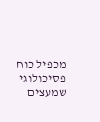מכפיל כוח פסיכולוגי שמעצים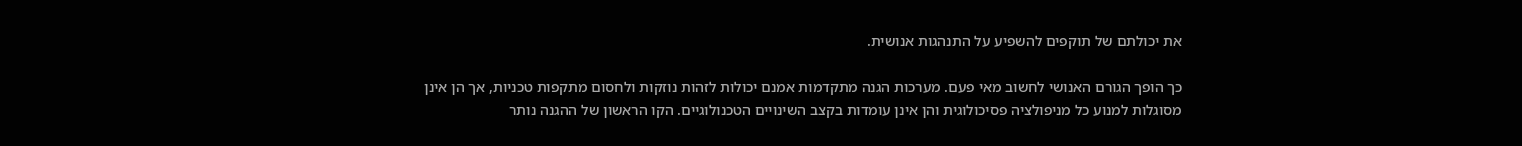את יכולתם של תוקפים להשפיע על התנהגות אנושית.

כך הופך הגורם האנושי לחשוב מאי פעם. מערכות הגנה מתקדמות אמנם יכולות לזהות נוזקות ולחסום מתקפות טכניות, אך הן אינן מסוגלות למנוע כל מניפולציה פסיכולוגית והן אינן עומדות בקצב השינויים הטכנולוגיים. הקו הראשון של ההגנה נותר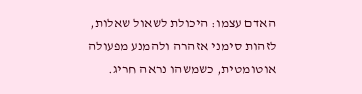האדם עצמו: היכולת לשאול שאלות, לזהות סימני אזהרה ולהמנע מפעולה אוטומטית, כשמשהו נראה חריג.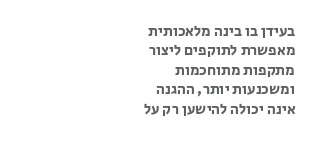בעידן בו בינה מלאכותית מאפשרת לתוקפים ליצור מתקפות מתוחכמות ומשכנעות יותר, ההגנה אינה יכולה להישען רק על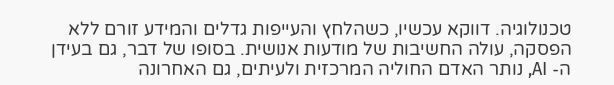טכנולוגיה. דווקא עכשיו, כשהלחץ והעייפות גדלים והמידע זורם ללא הפסקה, עולה החשיבות של מודעות אנושית. בסופו של דבר, גם בעידן ה- AI, נותר האדם החוליה המרכזית ולעיתים, גם האחרונה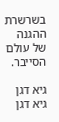בשרשרת ההגנה של עולם הסייבר.

גיא דגן
גיא דגן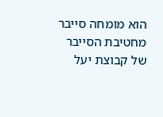הוא מומחה סייבר מחטיבת הסייבר של קבוצת יעל